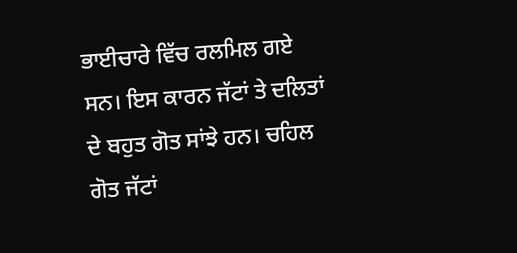ਭਾਈਚਾਰੇ ਵਿੱਚ ਰਲਮਿਲ ਗਏ ਸਨ। ਇਸ ਕਾਰਨ ਜੱਟਾਂ ਤੇ ਦਲਿਤਾਂ ਦੇ ਬਹੁਤ ਗੋਤ ਸਾਂਝੇ ਹਨ। ਚਹਿਲ ਗੋਤ ਜੱਟਾਂ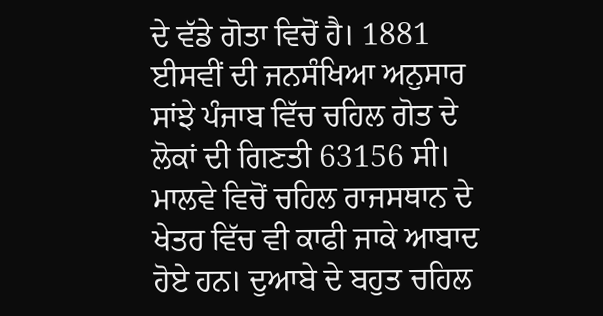ਦੇ ਵੱਡੇ ਗੋਤਾ ਵਿਚੋਂ ਹੈ। 1881 ਈਸਵੀਂ ਦੀ ਜਨਸੰਖਿਆ ਅਨੁਸਾਰ ਸਾਂਝੇ ਪੰਜਾਬ ਵਿੱਚ ਚਹਿਲ ਗੋਤ ਦੇ ਲੋਕਾਂ ਦੀ ਗਿਣਤੀ 63156 ਸੀ। ਮਾਲਵੇ ਵਿਚੋਂ ਚਹਿਲ ਰਾਜਸਥਾਨ ਦੇ ਖੇਤਰ ਵਿੱਚ ਵੀ ਕਾਫੀ ਜਾਕੇ ਆਬਾਦ ਹੋਏ ਹਨ। ਦੁਆਬੇ ਦੇ ਬਹੁਤ ਚਹਿਲ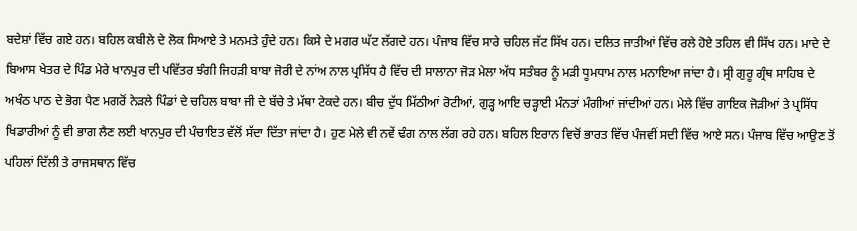ਬਦੇਸ਼ਾਂ ਵਿੱਚ ਗਏ ਹਨ। ਬਹਿਲ ਕਬੀਲੇ ਦੇ ਲੋਕ ਸਿਆਏ ਤੇ ਮਨਮਤੇ ਹੁੰਦੇ ਹਨ। ਕਿਸੇ ਦੇ ਮਗਰ ਘੱਟ ਲੱਗਦੇ ਹਨ। ਪੰਜਾਬ ਵਿੱਚ ਸਾਰੇ ਚਹਿਲ ਜੱਟ ਸਿੱਖ ਹਨ। ਦਲਿਤ ਜਾਤੀਆਂ ਵਿੱਚ ਰਲੇ ਹੋਏ ਤਹਿਲ ਵੀ ਸਿੱਖ ਹਨ। ਮਾਦੇ ਦੇ ਬਿਆਸ ਖੇਤਰ ਦੇ ਪਿੰਡ ਮੇਰੇ ਖਾਨਪੁਰ ਦੀ ਪਵਿੱਤਰ ਝੰਗੀ ਜਿਹੜੀ ਬਾਬਾ ਜੋਰੀ ਦੇ ਨਾਂਅ ਨਾਲ ਪ੍ਰਸਿੱਧ ਹੈ ਵਿੱਚ ਦੀ ਸਾਲਾਨਾ ਜੋੜ ਮੇਲਾ ਅੱਧ ਸਤੰਬਰ ਨੂੰ ਮੜੀ ਧੂਮਧਾਮ ਨਾਲ ਮਨਾਇਆ ਜਾਂਦਾ ਹੈ। ਸ੍ਰੀ ਗੁਰੂ ਗ੍ਰੰਥ ਸਾਹਿਬ ਦੇ ਅਖੰਠ ਪਾਠ ਦੇ ਭੋਗ ਪੈਣ ਮਗਰੋਂ ਨੇੜਲੇ ਪਿੰਡਾਂ ਦੇ ਚਹਿਲ ਬਾਬਾ ਜੀ ਦੇ ਬੱਚੇ ਤੇ ਮੱਥਾ ਟੇਕਦੇ ਹਨ। ਬੀਚ ਦੁੱਧ ਮਿੱਠੀਆਂ ਰੋਟੀਆਂ, ਗੁੜ੍ਹ ਆਇ ਚੜ੍ਹਾਈ ਮੰਨਤਾਂ ਮੰਗੀਆਂ ਜਾਂਦੀਆਂ ਹਨ। ਮੇਲੇ ਵਿੱਚ ਗਾਇਕ ਜੋੜੀਆਂ ਤੇ ਪ੍ਰਸਿੱਧ ਖਿਡਾਰੀਆਂ ਨੂੰ ਵੀ ਭਾਗ ਲੈਣ ਲਈ ਖਾਨਪੁਰ ਦੀ ਪੰਚਾਇਤ ਵੱਲੋਂ ਸੱਦਾ ਦਿੱਤਾ ਜਾਂਦਾ ਹੈ। ਹੁਣ ਮੇਲੇ ਵੀ ਨਵੇਂ ਢੰਗ ਨਾਲ ਲੱਗ ਰਹੇ ਹਨ। ਬਹਿਲ ਇਰਾਨ ਵਿਚੋਂ ਭਾਰਤ ਵਿੱਚ ਪੰਜਵੀਂ ਸਦੀ ਵਿੱਚ ਆਏ ਸਨ। ਪੰਜਾਬ ਵਿੱਚ ਆਉਣ ਤੋਂ ਪਹਿਲਾਂ ਦਿੱਲੀ ਤੇ ਰਾਜਸਥਾਨ ਵਿੱਚ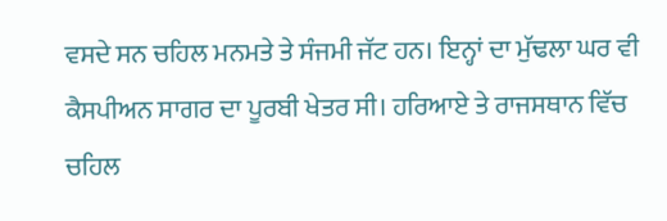ਵਸਦੇ ਸਨ ਚਹਿਲ ਮਨਮਤੇ ਤੇ ਸੰਜਮੀ ਜੱਟ ਹਨ। ਇਨ੍ਹਾਂ ਦਾ ਮੁੱਢਲਾ ਘਰ ਵੀ ਕੈਸਪੀਅਨ ਸਾਗਰ ਦਾ ਪੂਰਬੀ ਖੇਤਰ ਸੀ। ਹਰਿਆਏ ਤੇ ਰਾਜਸਥਾਨ ਵਿੱਚ ਚਹਿਲ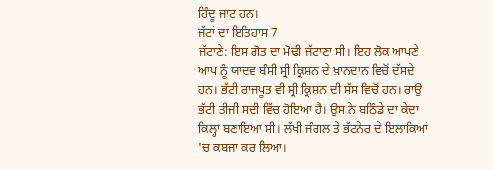ਹਿੰਦੂ ਜਾਟ ਹਨ।
ਜੱਟਾਂ ਦਾ ਇਤਿਹਾਸ 7
ਜੱਟਾਣੇ: ਇਸ ਗੋਤ ਦਾ ਮੋਢੀ ਜੱਟਾਣਾ ਸੀ। ਇਹ ਲੋਕ ਆਪਣੇ ਆਪ ਨੂੰ ਯਾਦਵ ਬੰਸੀ ਸ੍ਰੀ ਕ੍ਰਿਸ਼ਨ ਦੇ ਖ਼ਾਨਦਾਨ ਵਿਚੋਂ ਦੱਸਦੇ ਹਨ। ਭੱਟੀ ਰਾਜਪੂਤ ਵੀ ਸ੍ਰੀ ਕ੍ਰਿਸ਼ਨ ਦੀ ਸੱਸ ਵਿਚੋਂ ਹਨ। ਰਾਉ ਭੱਟੀ ਤੀਜੀ ਸਦੀ ਵਿੱਚ ਹੋਇਆ ਹੈ। ਉਸ ਨੇ ਬਠਿੰਡੇ ਦਾ ਕੇਦਾ ਕਿਲ੍ਹਾ ਬਣਾਇਆ ਸੀ। ਲੱਖੀ ਜੰਗਲ ਤੇ ਭੱਟਨੇਰ ਦੇ ਇਲਾਕਿਆਂ 'ਚ ਕਬਜਾ ਕਰ ਲਿਆ।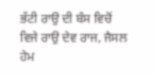ਭੱਟੀ ਰਾਉ ਦੀ ਬੰਸ ਵਿਚੋਂ ਵਿਜੇ ਰਾਉ ਦੇਵ ਰਾਜ, ਜੈਸਲ ਹੇਮ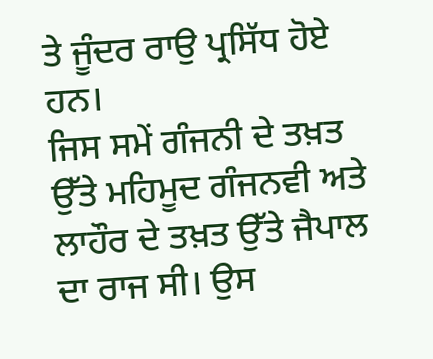ਤੇ ਜੂੰਦਰ ਰਾਉ ਪ੍ਰਸਿੱਧ ਹੋਏ ਹਨ।
ਜਿਸ ਸਮੇਂ ਗੰਜਨੀ ਦੇ ਤਖ਼ਤ ਉੱਤੇ ਮਹਿਮੂਦ ਗੰਜਨਵੀ ਅਤੇ ਲਾਹੌਰ ਦੇ ਤਖ਼ਤ ਉੱਤੇ ਜੈਪਾਲ ਦਾ ਰਾਜ ਸੀ। ਉਸ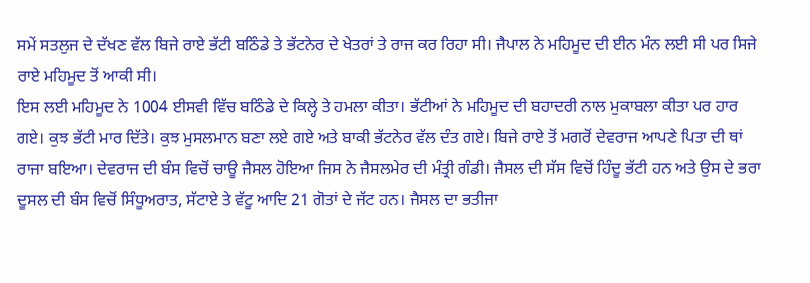ਸਮੇਂ ਸਤਲੁਜ ਦੇ ਦੱਖਣ ਵੱਲ ਬਿਜੇ ਰਾਏ ਭੱਟੀ ਬਠਿੰਡੇ ਤੇ ਭੱਟਨੇਰ ਦੇ ਖੇਤਰਾਂ ਤੇ ਰਾਜ ਕਰ ਰਿਹਾ ਸੀ। ਜੈਪਾਲ ਨੇ ਮਹਿਮੂਦ ਦੀ ਈਨ ਮੰਨ ਲਈ ਸੀ ਪਰ ਸਿਜੇ ਰਾਏ ਮਹਿਮੂਦ ਤੋਂ ਆਕੀ ਸੀ।
ਇਸ ਲਈ ਮਹਿਮੂਦ ਨੇ 1004 ਈਸਵੀ ਵਿੱਚ ਬਠਿੰਡੇ ਦੇ ਕਿਲ੍ਹੇ ਤੇ ਹਮਲਾ ਕੀਤਾ। ਭੱਟੀਆਂ ਨੇ ਮਹਿਮੂਦ ਦੀ ਬਹਾਦਰੀ ਨਾਲ ਮੁਕਾਬਲਾ ਕੀਤਾ ਪਰ ਹਾਰ ਗਏ। ਕੁਝ ਭੱਟੀ ਮਾਰ ਦਿੱਤੇ। ਕੁਝ ਮੁਸਲਮਾਨ ਬਣਾ ਲਏ ਗਏ ਅਤੇ ਬਾਕੀ ਭੱਟਨੇਰ ਵੱਲ ਦੰਤ ਗਏ। ਬਿਜੇ ਰਾਏ ਤੋਂ ਮਗਰੋਂ ਦੇਵਰਾਜ ਆਪਣੇ ਪਿਤਾ ਦੀ ਥਾਂ ਰਾਜਾ ਬਇਆ। ਦੇਵਰਾਜ ਦੀ ਬੰਸ ਵਿਚੋਂ ਚਾਊ ਜੈਸਲ ਹੋਇਆ ਜਿਸ ਨੇ ਜੈਸਲਮੇਰ ਦੀ ਮੰਤ੍ਰੀ ਗੰਡੀ। ਜੈਸਲ ਦੀ ਸੱਸ ਵਿਚੋਂ ਹਿੰਦੂ ਭੱਟੀ ਹਨ ਅਤੇ ਉਸ ਦੇ ਭਰਾ ਦੂਸਲ ਦੀ ਬੰਸ ਵਿਚੋਂ ਸਿੰਧੂਅਰਾਤ, ਸੱਟਾਏ ਤੇ ਵੱਟੂ ਆਦਿ 21 ਗੋਤਾਂ ਦੇ ਜੱਟ ਹਨ। ਜੈਸਲ ਦਾ ਭਤੀਜਾ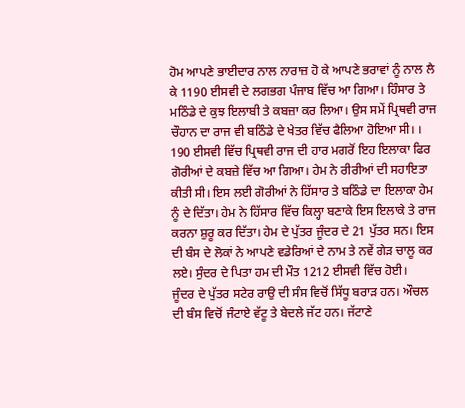ਹੋਮ ਆਪਣੇ ਭਾਈਦਾਰ ਨਾਲ ਨਾਰਾਜ਼ ਹੋ ਕੇ ਆਪਣੇ ਭਰਾਵਾਂ ਨੂੰ ਨਾਲ ਲੈ ਕੇ 1190 ਈਸਵੀ ਦੇ ਲਗਭਗ ਪੰਜਾਬ ਵਿੱਚ ਆ ਗਿਆ। ਹਿੰਸਾਰ ਤੇ ਮਠਿੰਡੇ ਦੇ ਕੁਝ ਇਲਾਬੀ ਤੇ ਕਬਜ਼ਾ ਕਰ ਲਿਆ। ਉਸ ਸਮੇਂ ਪ੍ਰਿਥਵੀ ਰਾਜ ਚੌਹਾਨ ਦਾ ਰਾਜ ਵੀ ਬਠਿੰਡੇ ਦੇ ਖੇਤਰ ਵਿੱਚ ਫੈਲਿਆ ਹੋਇਆ ਸੀ। । 190 ਈਸਵੀ ਵਿੱਚ ਪ੍ਰਿਥਵੀ ਰਾਜ ਦੀ ਹਾਰ ਮਗਰੋਂ ਇਹ ਇਲਾਕਾ ਫਿਰ ਗੋਰੀਆਂ ਦੇ ਕਬਜ਼ੇ ਵਿੱਚ ਆ ਗਿਆ। ਹੇਮ ਨੇ ਰੀਰੀਆਂ ਦੀ ਸਹਾਇਤਾ ਕੀਤੀ ਸੀ। ਇਸ ਲਈ ਗੋਰੀਆਂ ਨੇ ਹਿੱਸਾਰ ਤੇ ਬਠਿੰਡੇ ਦਾ ਇਲਾਕਾ ਹੇਮ ਨੂੰ ਦੇ ਦਿੱਤਾ। ਹੇਮ ਨੇ ਹਿੱਸਾਰ ਵਿੱਚ ਕਿਲ੍ਹਾ ਬਣਾਕੇ ਇਸ ਇਲਾਕੇ ਤੇ ਰਾਜ ਕਰਨਾ ਸ਼ੁਰੂ ਕਰ ਦਿੱਤਾ। ਹੇਮ ਦੇ ਪੁੱਤਰ ਜੂੰਦਰ ਦੇ 21 ਪੁੱਤਰ ਸਨ। ਇਸ ਦੀ ਬੰਸ ਦੇ ਲੋਕਾਂ ਨੇ ਆਪਣੇ ਵਡੇਰਿਆਂ ਦੇ ਨਾਮ ਤੇ ਨਵੇਂ ਗੇੜ ਚਾਲੂ ਕਰ ਲਏ। ਸੁੰਦਰ ਦੇ ਪਿਤਾ ਹਮ ਦੀ ਮੌਤ 1212 ਈਸਵੀ ਵਿੱਚ ਹੋਈ।
ਜੂੰਦਰ ਦੇ ਪੁੱਤਰ ਸਟੇਰ ਰਾਉ ਦੀ ਸੰਸ ਵਿਚੋਂ ਸਿੱਧੂ ਬਰਾੜ ਹਨ। ਔਚਲ ਦੀ ਬੰਸ ਵਿਚੋਂ ਜੰਟਾਏ ਵੱਟੂ ਤੇ ਬੇਦਲੇ ਜੱਟ ਹਨ। ਜੱਟਾਣੇ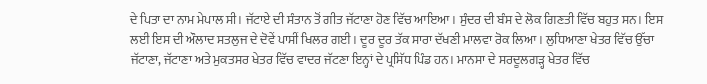ਦੇ ਪਿਤਾ ਦਾ ਨਾਮ ਮੇਪਾਲ ਸੀ। ਜੱਟਾਏ ਦੀ ਸੰਤਾਨ ਤੋਂ ਗੀਤ ਜੱਟਾਣਾ ਹੋਣ ਵਿੱਚ ਆਇਆ। ਸੁੰਦਰ ਦੀ ਬੰਸ ਦੇ ਲੋਕ ਗਿਣਤੀ ਵਿੱਚ ਬਹੁਤ ਸਨ। ਇਸ ਲਈ ਇਸ ਦੀ ਔਲਾਦ ਸਤਲੁਜ ਦੇ ਦੋਵੇਂ ਪਾਸੀਂ ਖਿਲਰ ਗਈ। ਦੂਰ ਦੂਰ ਤੱਕ ਸਾਰਾ ਦੱਖਣੀ ਮਾਲਵਾ ਰੋਕ ਲਿਆ। ਲੁਧਿਆਣਾ ਖੇਤਰ ਵਿੱਚ ਉੱਚਾ ਜੱਟਾਣਾ, ਜੱਟਾਣਾ ਅਤੇ ਮੁਕਤਸਰ ਖੇਤਰ ਵਿੱਚ ਵਾਦਰ ਜੱਟਣਾ ਇਨ੍ਹਾਂ ਦੇ ਪ੍ਰਸਿੱਧ ਪਿੰਡ ਹਨ। ਮਾਨਸਾ ਦੇ ਸਰਦੂਲਗੜ੍ਹ ਖੇਤਰ ਵਿੱਚ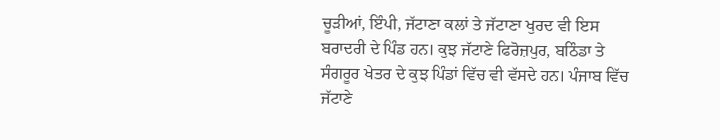ਚੂੜੀਆਂ, ਇੰਪੀ, ਜੱਟਾਣਾ ਕਲਾਂ ਤੇ ਜੱਟਾਣਾ ਖੁਰਦ ਵੀ ਇਸ ਬਰਾਦਰੀ ਦੇ ਪਿੰਡ ਹਨ। ਕੁਝ ਜੱਟਾਣੇ ਫਿਰੋਜ਼ਪੁਰ, ਬਠਿੰਡਾ ਤੇ ਸੰਗਰੂਰ ਖੇਤਰ ਦੇ ਕੁਝ ਪਿੰਡਾਂ ਵਿੱਚ ਵੀ ਵੱਸਦੇ ਹਨ। ਪੰਜਾਬ ਵਿੱਚ ਜੱਟਾਣੇ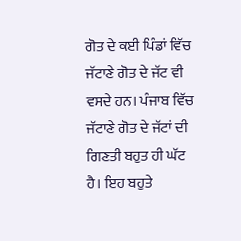ਗੋਤ ਦੇ ਕਈ ਪਿੰਡਾਂ ਵਿੱਚ ਜੱਟਾਣੇ ਗੋਤ ਦੇ ਜੱਟ ਵੀ ਵਸਦੇ ਹਨ। ਪੰਜਾਬ ਵਿੱਚ ਜੱਟਾਣੇ ਗੋਤ ਦੇ ਜੱਟਾਂ ਦੀ ਗਿਣਤੀ ਬਹੁਤ ਹੀ ਘੱਟ ਹੈ। ਇਹ ਬਹੁਤੇ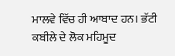ਮਾਲਵੇ ਵਿੱਚ ਹੀ ਆਬਾਦ ਹਨ। ਭੱਟੀ ਕਬੀਲੇ ਦੇ ਲੋਕ ਮਹਿਮੂਦ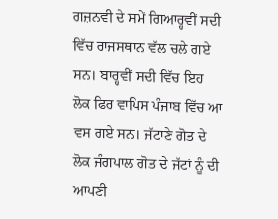ਗਜ਼ਨਵੀ ਦੇ ਸਮੇਂ ਗਿਆਰ੍ਹਵੀਂ ਸਦੀ ਵਿੱਚ ਰਾਜਸਥਾਨ ਵੱਲ ਚਲੇ ਗਏ ਸਨ। ਬਾਰ੍ਹਵੀਂ ਸਦੀ ਵਿੱਚ ਇਹ ਲੋਕ ਫਿਰ ਵਾਪਿਸ ਪੰਜਾਬ ਵਿੱਚ ਆ ਵਸ ਗਏ ਸਨ। ਜੱਟਾਣੇ ਗੋਤ ਦੇ ਲੋਕ ਜੰਗਪਾਲ ਗੋਤ ਦੇ ਜੱਟਾਂ ਨੂੰ ਦੀ ਆਪਣੀ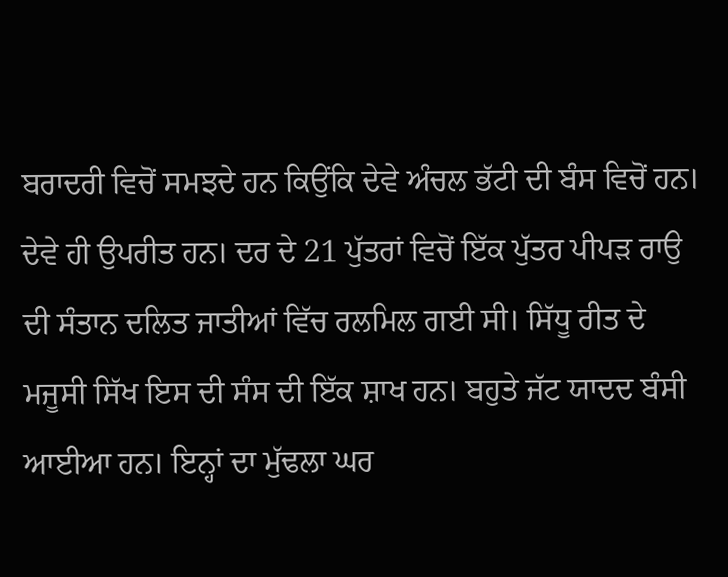ਬਰਾਦਰੀ ਵਿਚੋਂ ਸਮਝਦੇ ਹਨ ਕਿਉਂਕਿ ਦੇਵੇ ਅੰਚਲ ਭੱਟੀ ਦੀ ਬੰਸ ਵਿਚੋਂ ਹਨ। ਦੇਵੇ ਹੀ ਉਪਰੀਤ ਹਨ। ਦਰ ਦੇ 21 ਪੁੱਤਰਾਂ ਵਿਚੋਂ ਇੱਕ ਪੁੱਤਰ ਪੀਪੜ ਰਾਉ ਦੀ ਸੰਤਾਨ ਦਲਿਤ ਜਾਤੀਆਂ ਵਿੱਚ ਰਲਮਿਲ ਗਈ ਸੀ। ਸਿੱਧੂ ਰੀਤ ਦੇ ਮਜੂਸੀ ਸਿੱਖ ਇਸ ਦੀ ਸੰਸ ਦੀ ਇੱਕ ਸ਼ਾਖ ਹਨ। ਬਹੁਤੇ ਜੱਟ ਯਾਦਦ ਬੰਸੀ ਆਈਆ ਹਨ। ਇਨ੍ਹਾਂ ਦਾ ਮੁੱਢਲਾ ਘਰ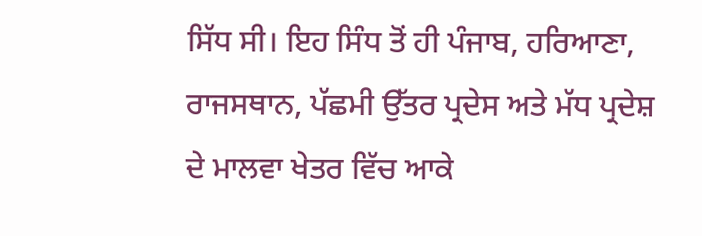ਸਿੱਧ ਸੀ। ਇਹ ਸਿੰਧ ਤੋਂ ਹੀ ਪੰਜਾਬ, ਹਰਿਆਣਾ, ਰਾਜਸਥਾਨ, ਪੱਛਮੀ ਉੱਤਰ ਪ੍ਰਦੇਸ ਅਤੇ ਮੱਧ ਪ੍ਰਦੇਸ਼ ਦੇ ਮਾਲਵਾ ਖੇਤਰ ਵਿੱਚ ਆਕੇ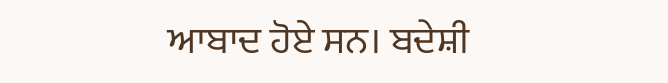ਆਬਾਦ ਹੋਏ ਸਨ। ਬਦੇਸ਼ੀ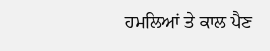ਹਮਲਿਆਂ ਤੇ ਕਾਲ ਪੈਣ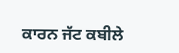ਕਾਰਨ ਜੱਟ ਕਬੀਲੇ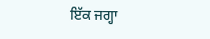ਇੱਕ ਜਗ੍ਹਾ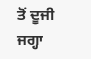ਤੋਂ ਦੂਜੀ ਜਗ੍ਹਾ